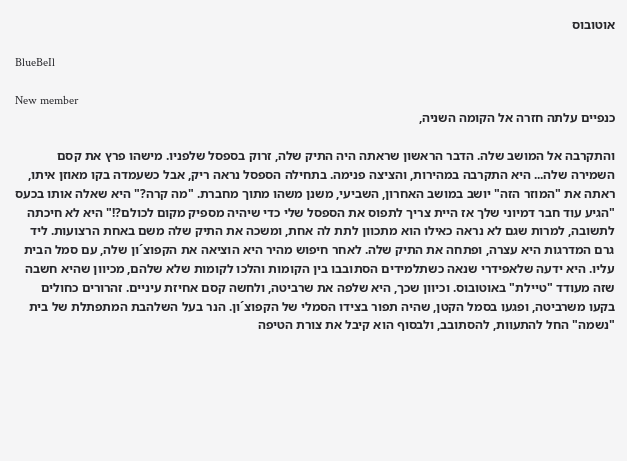אוטובוס

BlueBeIl

New member
כנפיים עלתה חזרה אל הקומה השניה,

והתקרבה אל המושב שלה. הדבר הראשון שראתה היה התיק שלה, זרוק בספסל שלפניו. מישהו פרץ את קסם השמירה שלה... היא התקרבה במהירות, והציצה פנימה. בתחילה הספסל נראה ריק, אבל כשעמדה בקו מאוזן איתו, ראתה את "המוזר הזה" יושב במושב האחרון, השביעי, משנן משהו מתוך מחברת. "מה קרה?" היא שאלה אותו בכעס "הגיע עוד חבר דמיוני שלך אז היית צריך לתפוס את הספסל שלי כדי שיהיה מספיק מקום לכולם?!" היא לא חיכתה לתשובה, למרות שגם לא נראה כאילו הוא מתכוון לתת לה אחת, ומשכה את התיק שלה משם באחת הרצועות. ליד גרם המדרגות היא עצרה, ופתחה את התיק שלה. לאחר חיפוש מהיר היא הוציאה את הקפוצ´ון שלה, עם סמל הבית עליו. היא ידעה שלאפידרי שנאה כשתלמידים הסתובבו בין הקומות והלכו לקומות שלא שלהם, מכיוון שהיא חשבה שזה מעודד "טיילת" באוטובוס. וכיוון שכך, היא שלפה את שרביטה, ולחשה קסם אחיזת עיניים. זהרורים כחולים בקעו משרביטה, ופגעו בסמל הקטן, שהיה תפור בצידו הסמלי של הקפוצ´ון. הנר בעל השלהבת המתפתלת של בית "נשמה" החל להתעוות, להסתובב, ולבסוף הוא קיבל את צורת הטיפה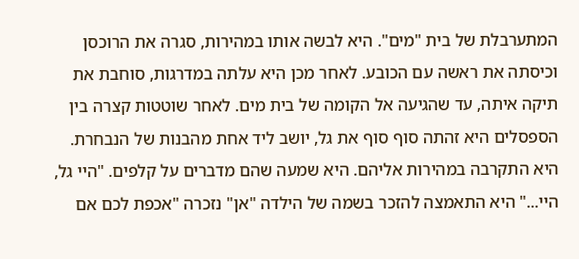המתערבלת של בית "מים". היא לבשה אותו במהירות, סגרה את הרוכסן וכיסתה את ראשה עם הכובע. לאחר מכן היא עלתה במדרגות, סוחבת את תיקה איתה, עד שהגיעה אל הקומה של בית מים. לאחר שוטטות קצרה בין הספסלים היא זהתה סוף סוף את גל, יושב ליד אחת מהבנות של הנבחרת. היא התקרבה במהירות אליהם. היא שמעה שהם מדברים על קלפים. "היי גל, היי..." היא התאמצה להזכר בשמה של הילדה "אן" נזכרה "אכפת לכם אם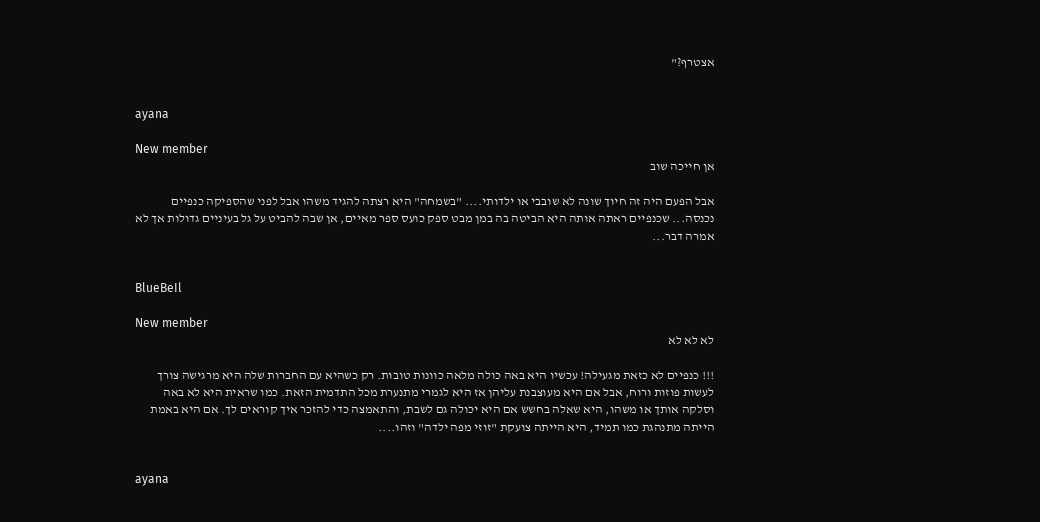אצטרף?"


ayana

New member
אן חייכה שוב

אבל הפעם היה זה חיוך שונה לא שובבי או ילדותי.... "בשמחה" היא רצתה להגיד משהו אבל לפני שהספיקה כנפיים נכנסה... שכנפיים ראתה אותה היא הביטה בה במן מבט ספק כועס ספר מאיים, אן שבה להביט על גל בעיניים גדולות אך לא אמרה דבר...


BlueBeIl

New member
לא לא לא

!!! כנפיים לא כזאת מגעילה! עכשיו היא באה כולה מלאה כוונות טובות. רק כשהיא עם החברות שלה היא מרגישה צורך לעשות פוזות ורוח, אבל אם היא מעוצבנת עליהן אז היא לגמרי מתנערת מכל התדמית הזאת. כמו שראית היא לא באה וסלקה אותך או משהו, היא שאלה בחשש אם היא יכולה גם לשבת, והתאמצה כדי להזכר איך קוראים לך. אם היא באמת הייתה מתנהגת כמו תמיד, היא הייתה צועקת "זוזי מפה ילדה" וזהו....


ayana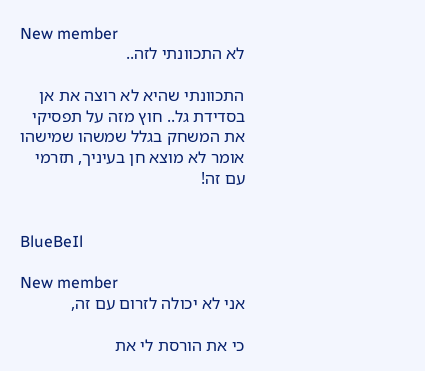New member
לא התכוונתי לזה..

התכוונתי שהיא לא רוצה את אן בסדידת גל.. חוץ מזה על תפסיקי את המשחק בגלל שמשהו שמישהו אומר לא מוצא חן בעיניך, תזרמי עם זה!


BlueBeIl

New member
אני לא יכולה לזרום עם זה,

כי את הורסת לי את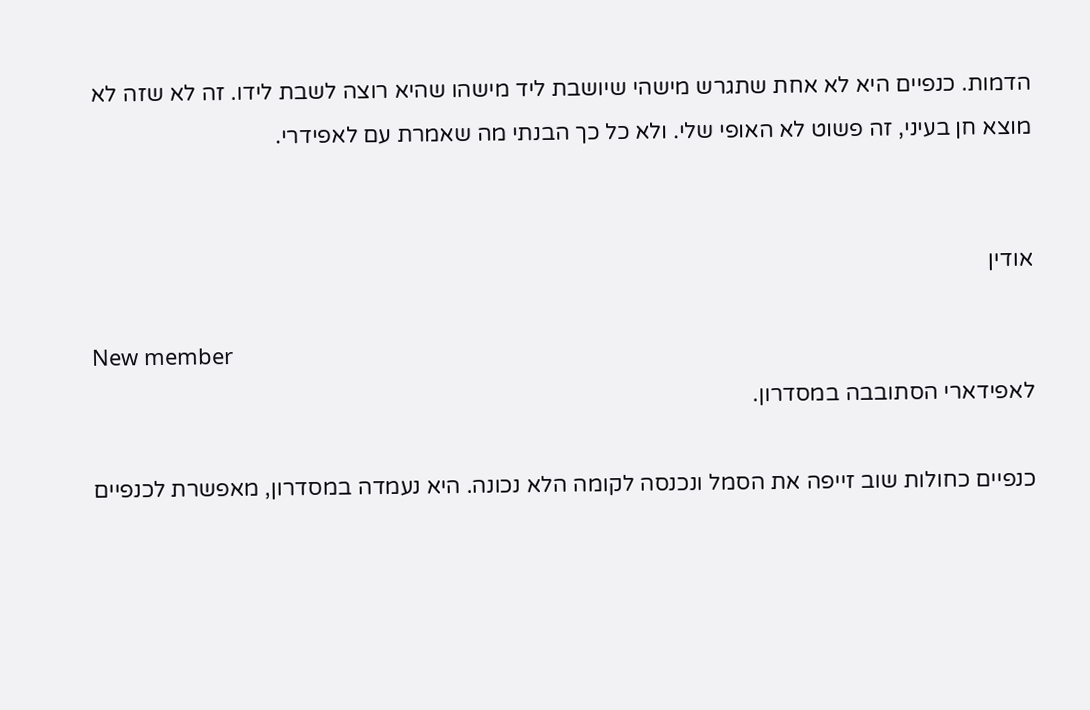הדמות. כנפיים היא לא אחת שתגרש מישהי שיושבת ליד מישהו שהיא רוצה לשבת לידו. זה לא שזה לא מוצא חן בעיני, זה פשוט לא האופי שלי. ולא כל כך הבנתי מה שאמרת עם לאפידרי.


אודין

New member
לאפידארי הסתובבה במסדרון.

כנפיים כחולות שוב זייפה את הסמל ונכנסה לקומה הלא נכונה. היא נעמדה במסדרון, מאפשרת לכנפיים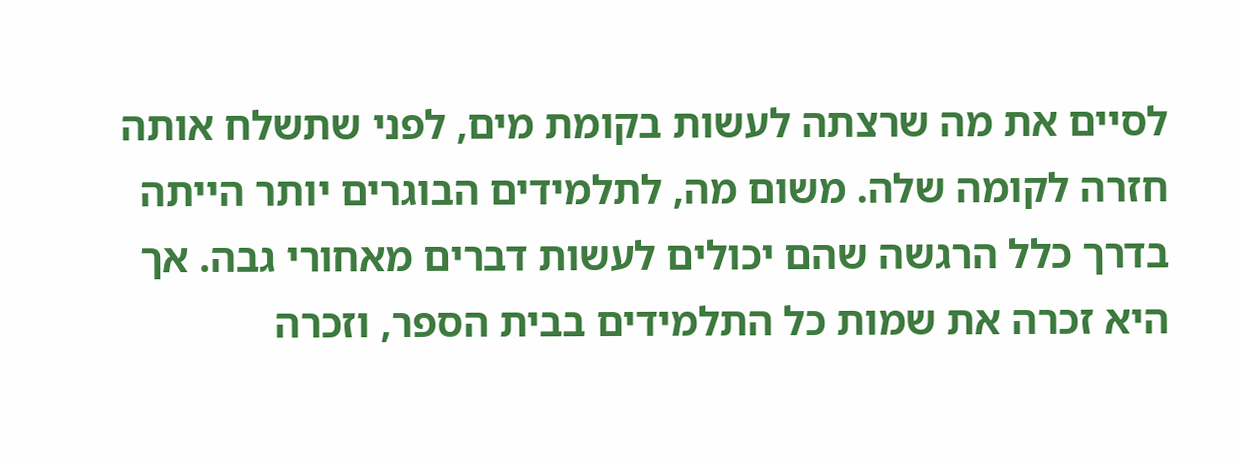לסיים את מה שרצתה לעשות בקומת מים, לפני שתשלח אותה חזרה לקומה שלה. משום מה, לתלמידים הבוגרים יותר הייתה בדרך כלל הרגשה שהם יכולים לעשות דברים מאחורי גבה. אך היא זכרה את שמות כל התלמידים בבית הספר, וזכרה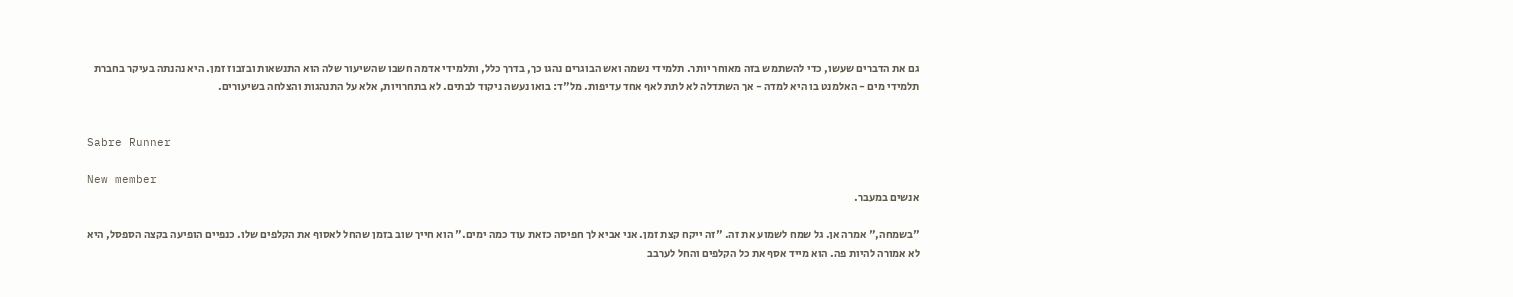גם את הדברים שעשו, כדי להשתמש בזה מאוחר יותר. תלמידי נשמה ואש הבוגרים נהגו כך, בדרך כלל, ותלמידי אדמה חשבו שהשיעור שלה הוא התנשאות ובזבוז זמן. היא נהנתה בעיקר בחברת תלמידי מים - האלמנט בו היא למדה - אך השתדלה לא לתת לאף אחד עדיפות. מל"ד: בואו נעשה ניקוד לבתים. לא בתחרויות, אלא על התנהגות והצלחה בשיעורים.


Sabre Runner

New member
אנשים במעבר.

"בשמחה," אמרה אן. גל שמח לשמוע את זה. "זה ייקח קצת זמן. אני אביא לך חפיסה כזאת עוד כמה ימים." הוא חייך שוב בזמן שהחל לאסוף את הקלפים שלו. כנפיים הופיעה בקצה הספסל, היא לא אמורה להיות פה. הוא מייד אסף את כל הקלפים והחל לערבב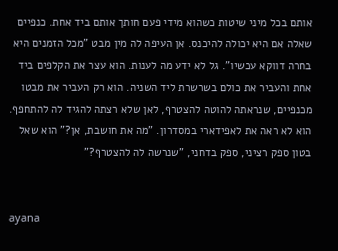אותם בכל מיני שיטות כשהוא מידי פעם חותך אותם ביד אחת. כנפיים שאלה אם היא יכולה להיכנס. אן העיפה לה מין מבט "מכל הזמנים היא בחרה דווקא עכשיו". גל לא ידע מה לענות. הוא עצר את הקלפים ביד אחת והעביר את כולם בשרשרת ליד השניה. הוא רק העביר את מבטו מכנפיים, שנראתה להוטה להצטרף, לאן שלא רצתה להגיד לה להתחפף. הוא לא ראה את לאפידארי במסדרון. "מה את חושבת, אן?" הוא שאל בטון ספק רציני, ספק בדחני, "שנרשה לה להצטרף?"


ayana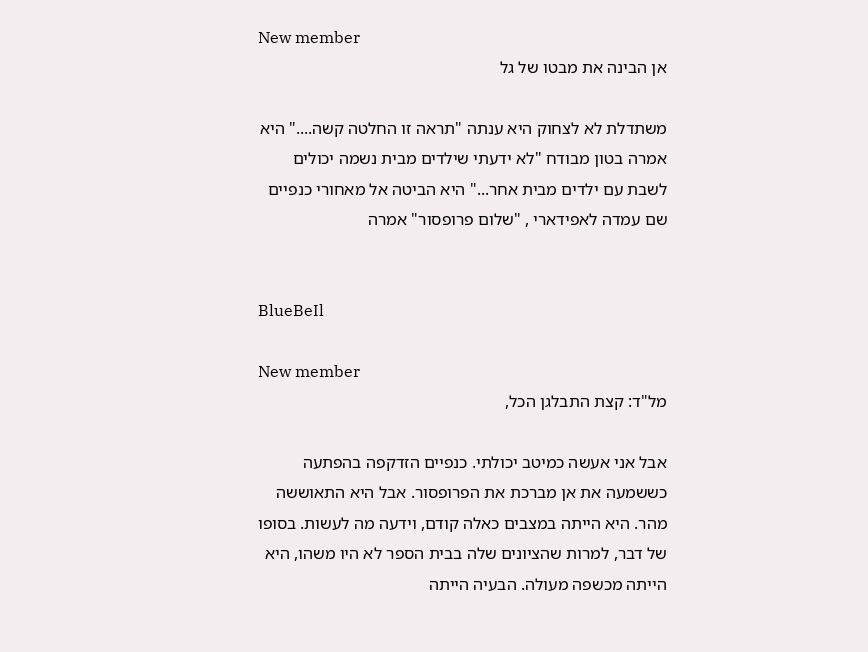New member
אן הבינה את מבטו של גל

משתדלת לא לצחוק היא ענתה "תראה זו החלטה קשה...." היא אמרה בטון מבודח "לא ידעתי שילדים מבית נשמה יכולים לשבת עם ילדים מבית אחר..." היא הביטה אל מאחורי כנפיים שם עמדה לאפידארי , "שלום פרופסור" אמרה


BlueBeIl

New member
מל"ד: קצת התבלגן הכל,

אבל אני אעשה כמיטב יכולתי. כנפיים הזדקפה בהפתעה כששמעה את אן מברכת את הפרופסור. אבל היא התאוששה מהר. היא הייתה במצבים כאלה קודם, וידעה מה לעשות. בסופו של דבר, למרות שהציונים שלה בבית הספר לא היו משהו, היא הייתה מכשפה מעולה. הבעיה הייתה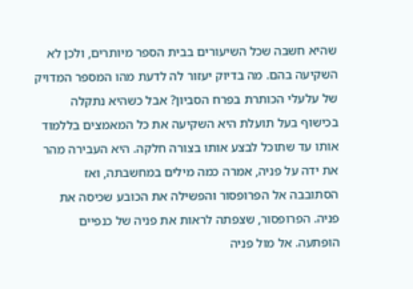שהיא חשבה שכל השיעורים בבית הספר מיותרים, ולכן לא השקיעה בהם. מה בדיוק יעזור לה לדעת מהו המספר המדויק של עלעלי הכותרת בפרח הסביון? אבל כשהיא נתקלה בכישוף בעל תועלת היא השקיעה את כל המאמצים בללמוד אותו עד שתוכל לבצע אותו בצורה חלקה. היא העבירה מהר את ידה על פניה, אמרה כמה מילים במחשבתה, ואז הסתובבה אל הפרופסור והפשילה את הכובע שכיסה את פניה. הפרופסור, שצפתה לראות את פניה של כנפיים הופתעה. אל מול פניה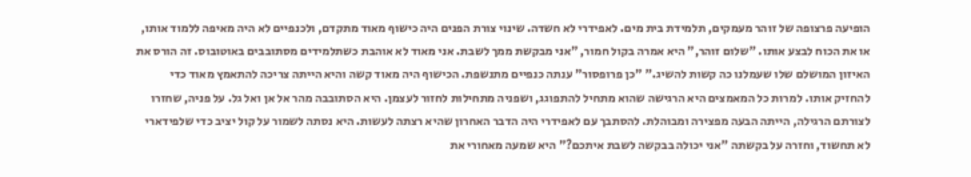הופיעה פרצופה של זוהר מעמקים, תלמידת בית מים. לאפידרי לא חשדה. שינוי צורת הפנים היה כישוף מאוד מתקדם, ולכנפיים לא היה מאיפה ללמוד אותו, או את הכוח לבצע אותו. "שלום זוהר," היא אמרה בקול חמור, "אני מבקשת ממך לשבת. אני מאוד לא אוהבת כשתלמידים מסתובבים באוטובוס. זה הורס את האיזון המושלם שלו שעמלנו כה קשות להשיג." "כן פרופסור" ענתה כנפיים מתנשפת. הכישוף היה מאוד קשה והיא הייתה צריכה להתאמץ מאוד כדי להחזיק אותו. למרות כל המאמצים היא הרגישה שהוא מתחיל להתפוגג, ושפניה מתחילות לחזור לעצמן. היא הסתובבה מהר אל אן ואל גל. על פניה, שחזרו לצורתם הרגילה, הייתה הבעה מפצירה ומבוהלת. להסתבך עם לאפידרי היה הדבר האחרון שהיא רצתה לעשות. היא נסתה לשמור על קול יציב כדי שלפידארי לא תחשוד, וחזרה על בקשתה "אני יכולה בבקשה לשבת איתכם?" היא שמעה מאחורי את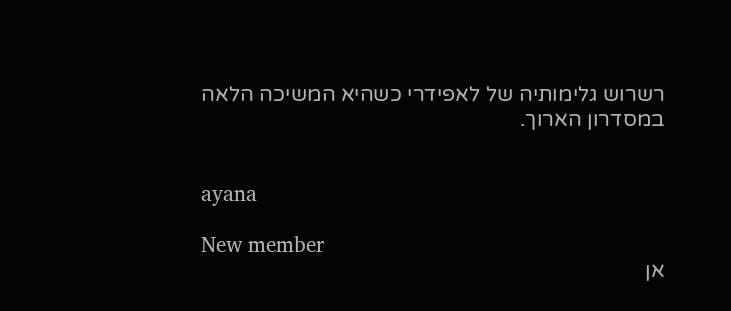רשרוש גלימותיה של לאפידרי כשהיא המשיכה הלאה במסדרון הארוך.


ayana

New member
אן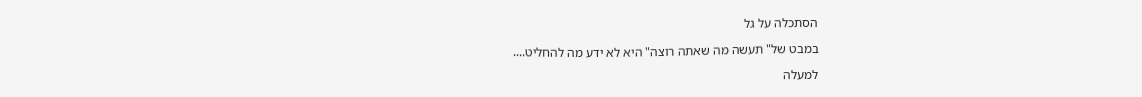הסתכלה על גל

במבט של" תעשה מה שאתה רוצה" היא לא ידע מה להחליט....

למעלה